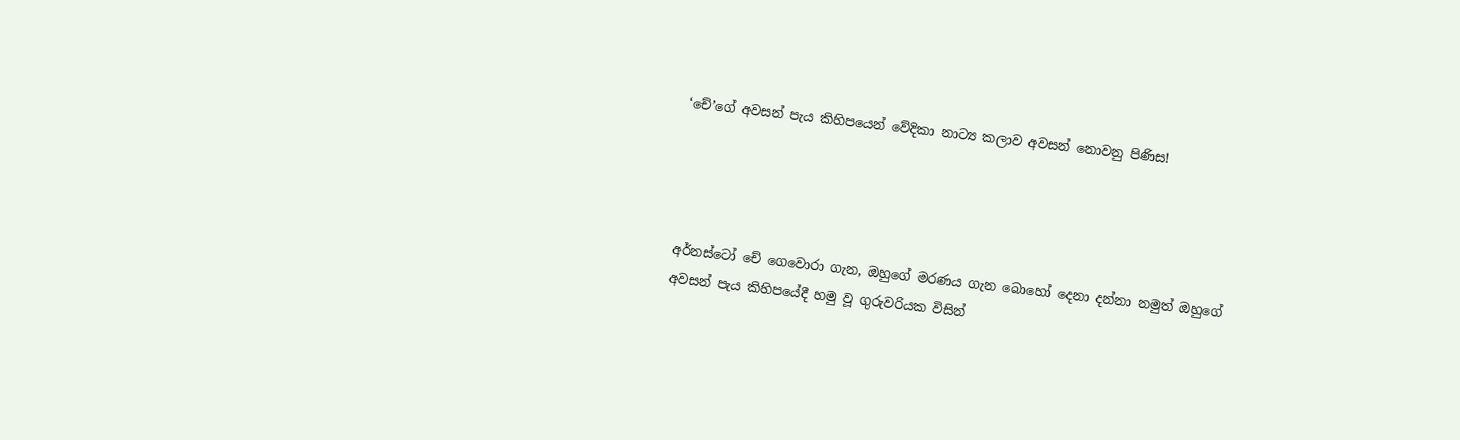‘චේ’ගේ අවසන් පැය කිහිපයෙන් වේදිකා නාට්‍ය කලාව අවසන් නොවනු පිණිස!




අර්නස්ටෝ චේ ගෙවොරා ගැන, ඔහුගේ මරණය ගැන බොහෝ දෙනා දන්නා නමුත් ඔහුගේ අවසන් පැය කිහිපයේදී හමු වූ ගුරුවරියක විසින්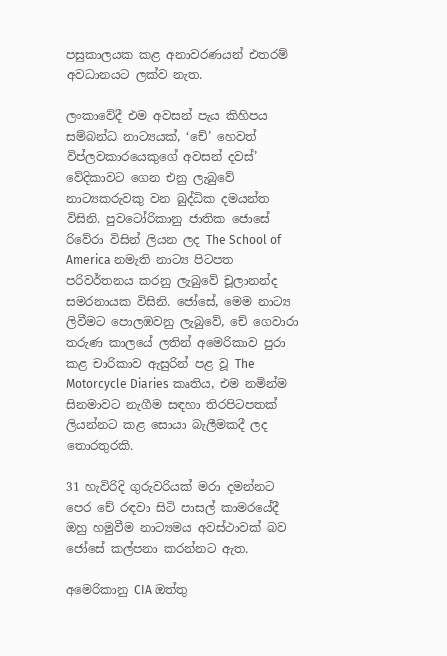පසුකාලයක කළ අනාවරණයන් එතරම් අවධානයට ලක්ව නැත.

ලංකාවේදී එම අවසන් පැය කිහිපය සම්බන්ධ නාට්‍යයක්, ‘චේ’ හෙවත් විප්ලවකාරයෙකුගේ අවසන් දවස්’ වේදිකාවට ගෙන එනු ලැබුවේ නාට්‍යකරුවකු වන බුද්ධික දමයන්ත විසිනි. පුවටෝරිකානු ජාතික ජොසේ රිවේරා විසින් ලියන ලද The School of America නමැති නාට්‍ය පිටපත පරිවර්තනය කරනු ලැබුවේ චූලානන්ද සමරනායක විසිනි. ජෝසේ, මෙම නාට්‍ය ලිවීමට පොලඹවනු ලැබුවේ, චේ ගෙවාරා තරුණ කාලයේ ලතින් අමෙරිකාව පුරා කළ චාරිකාව ඇසුරින් පළ වූ The Motorcycle Diaries කෘතිය, එම නමින්ම සිනමාවට නැගීම සඳහා තිරපිටපතක් ලියන්නට කළ සොයා බැලීමකදී ලද තොරතුරකි.

31 හැවිරිදි ගුරුවරියක් මරා දමන්නට පෙර චේ රඳවා සිටි පාසල් කාමරයේදී ඔහු හමුවීම නාට්‍යමය අවස්ථාවක් බව ජෝසේ කල්පනා කරන්නට ඇත.

අමෙරිකානු CIA ඔත්තු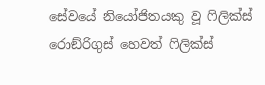සේවයේ නියෝජිතයකු වූ ෆිලික්ස් රොඞ්රිගුස් හෙවත් ෆිලික්ස්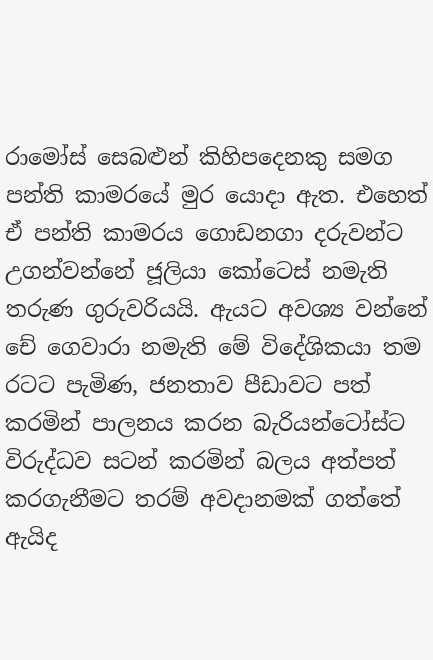රාමෝස් සෙබළුන් කිහිපදෙනකු සමග පන්ති කාමරයේ මුර යොදා ඇත. එහෙත් ඒ පන්ති කාමරය ගොඩනගා දරුවන්ට උගන්වන්නේ ජූලියා කෝටෙස් නමැති තරුණ ගුරුවරියයි. ඇයට අවශ්‍ය වන්නේ චේ ගෙවාරා නමැති මේ විදේශිකයා තම රටට පැමිණ, ජනතාව පීඩාවට පත් කරමින් පාලනය කරන බැරියන්ටෝස්ට විරුද්ධව සටන් කරමින් බලය අත්පත් කරගැනීමට තරම් අවදානමක් ගත්තේ ඇයිද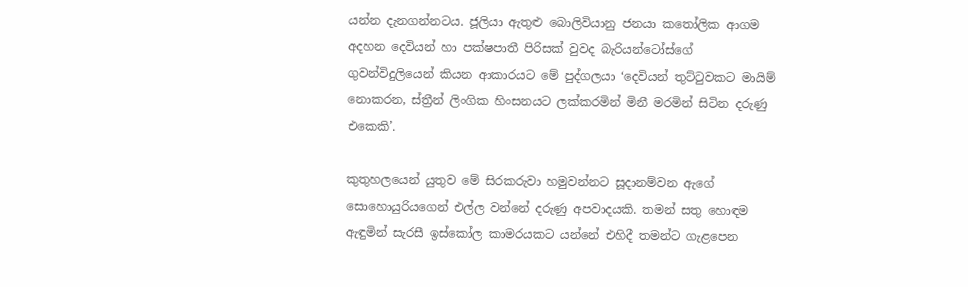යන්න දැනගන්නටය. ජූලියා ඇතුළු බොලිවියානු ජනයා කතෝලික ආගම අදහන දෙවියන් හා පක්ෂපාතී පිරිසක් වුවද බැරියන්ටෝස්ගේ ගුවන්විදුලියෙන් කියන ආකාරයට මේ පුද්ගලයා ‘දෙවියන් තුට්ටුවකට මායිම් නොකරන, ස්ත්‍රීන් ලිංගික හිංසනයට ලක්කරමින් මිනී මරමින් සිටින දරුණු එකෙකි’.

කුතුහලයෙන් යුතුව මේ සිරකරුවා හමුවන්නට සූදානම්වන ඇගේ සොහොයුරියගෙන් එල්ල වන්නේ දරුණු අපවාදයකි. තමන් සතු හොඳම ඇඳුමින් සැරසී ඉස්කෝල කාමරයකට යන්නේ එහිදී තමන්ට ගැළපෙන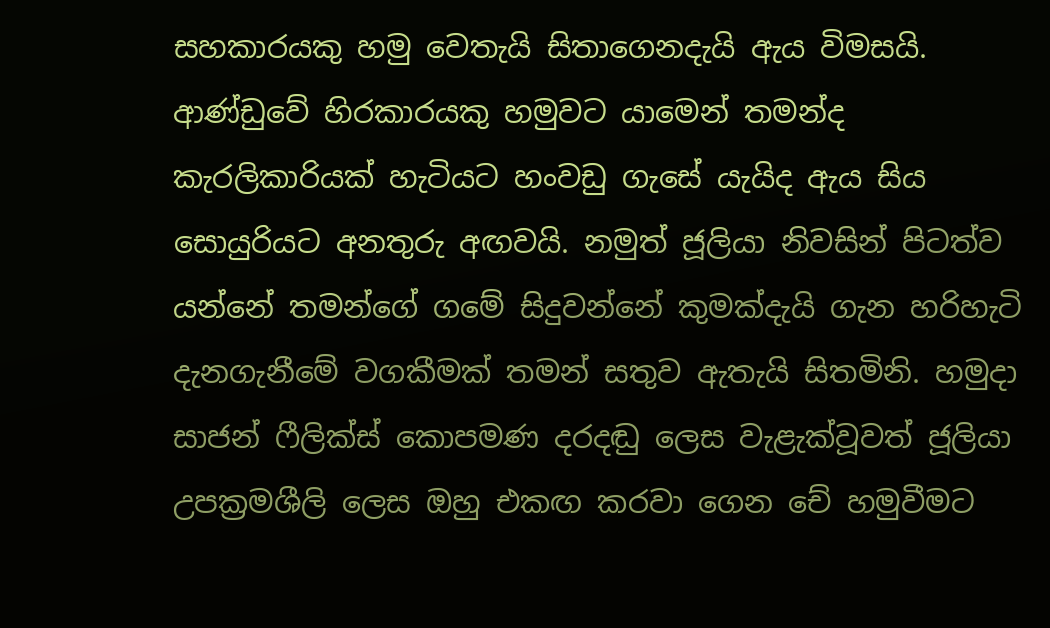සහකාරයකු හමු වෙතැයි සිතාගෙනදැයි ඇය විමසයි. ආණ්ඩුවේ හිරකාරයකු හමුවට යාමෙන් තමන්ද කැරලිකාරියක් හැටියට හංවඩු ගැසේ යැයිද ඇය සිය සොයුරියට අනතුරු අඟවයි. නමුත් ජූලියා නිවසින් පිටත්ව යන්නේ තමන්ගේ ගමේ සිදුවන්නේ කුමක්දැයි ගැන හරිහැටි දැනගැනීමේ වගකීමක් තමන් සතුව ඇතැයි සිතමිනි. හමුදා සාජන් ෆීලික්ස් කොපමණ දරදඬු ලෙස වැළැක්වූවත් ජූලියා උපක්‍රමශීලි ලෙස ඔහු එකඟ කරවා ගෙන චේ හමුවීමට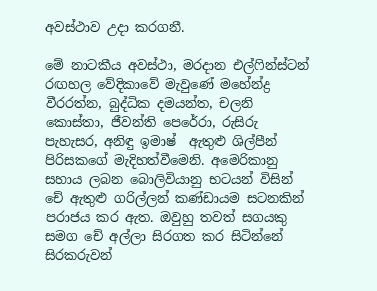අවස්ථාව උදා කරගනී.

මේ නාටකීය අවස්ථා, මරදාන එල්ෆින්ස්ටන් රඟහල වේදිකාවේ මැවුණේ මහේන්ද්‍ර වීරරත්න, බුද්ධික දමයන්ත, චලනි කොස්තා, ජීවන්ති පෙරේරා, රුසිරු පැහැසර, අනිඳු ඉමාෂ්  ඇතුළු ශිල්පීන් පිරිසකගේ මැදිහත්වීමෙනි. අමෙරිකානු සහාය ලබන බොලිවියානු භටයන් විසින් චේ ඇතුළු ගරිල්ලන් කණ්ඩායම සටනකින් පරාජය කර ඇත. ඔවුහු තවත් සගයකු සමග චේ අල්ලා සිරගත කර සිටින්නේ සිරකරුවන්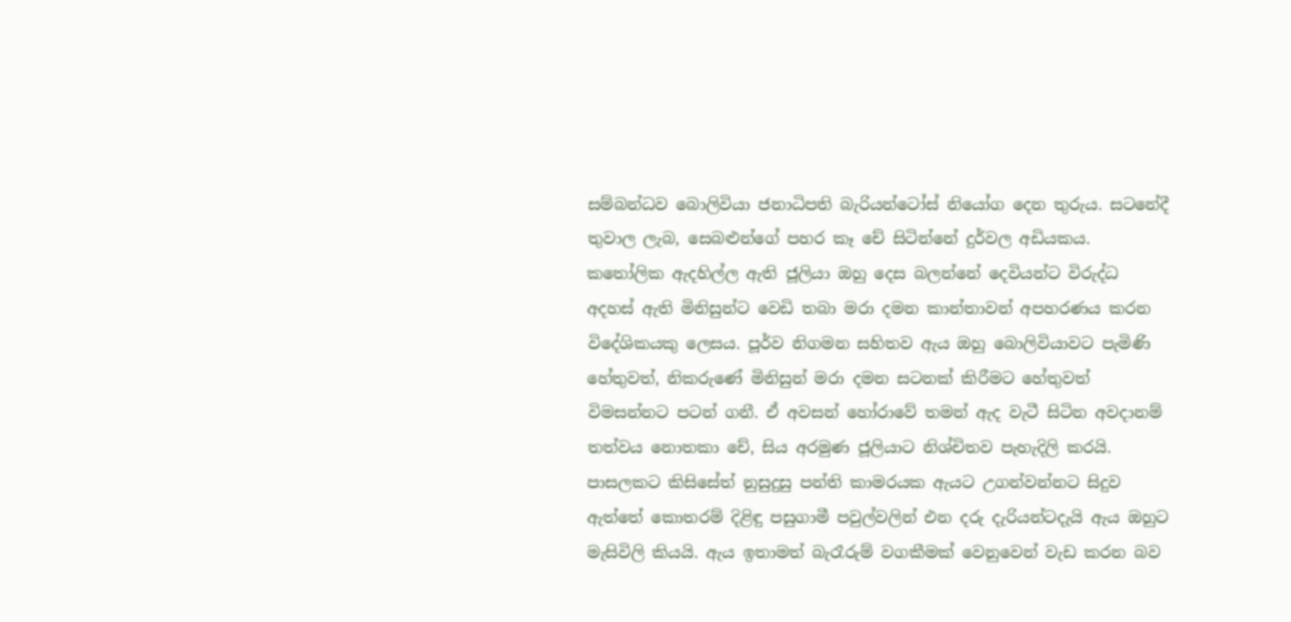සම්බන්ධව බොලිවියා ජනාධිපති බැරියන්ටෝස් නියෝග දෙන තුරුය. සටනේදී තුවාල ලැබ, සෙබළුන්ගේ පහර කෑ චේ සිටින්නේ දුර්වල අඩියකය. කතෝලික ඇදහිල්ල ඇති ජූලියා ඔහු දෙස බලන්නේ දෙවියන්ට විරුද්ධ අදහස් ඇති මිනිසුන්ට වෙඩි තබා මරා දමන කාන්තාවන් අපහරණය කරන විදේශිකයකු ලෙසය. පූර්ව නිගමන සහිතව ඇය ඔහු බොලිවියාවට පැමිණි හේතුවත්, නිකරුණේ මිනිසුන් මරා දමන සටනක් කිරීමට හේතුවත් විමසන්නට පටන් ගනී. ඒ අවසන් හෝරාවේ තමන් ඇද වැටී සිටින අවදානම් තත්වය නොතකා චේ, සිය අරමුණ ජූලියාට නිශ්චිතව පැහැදිලි කරයි. පාසලකට කිසිසේත් නුසුදුසු පන්ති කාමරයක ඇයට උගන්වන්නට සිදුව ඇත්තේ කොතරම් දිළිඳු පසුගාමී පවුල්වලින් එන දරු දැරියන්ටදැයි ඇය ඔහුට මැසිවිලි කියයි. ඇය ඉතාමත් බැරෑරුම් වගකීමක් වෙනුවෙන් වැඩ කරන බව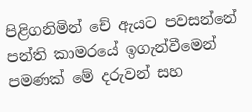පිළිගනිමින් චේ ඇයට පවසන්නේ පන්ති කාමරයේ ඉගැන්වීමෙන් පමණක් මේ දරුවන් සහ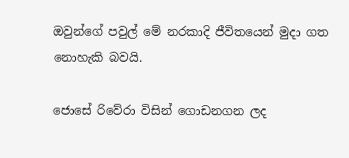ඔවුන්ගේ පවුල් මේ නරකාදි ජීවිතයෙන් මුදා ගත නොහැකි බවයි.

ජොසේ රිවේරා විසින් ගොඩනගන ලද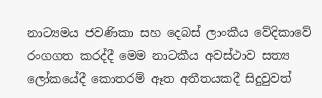නාට්‍යමය ජවණිකා සහ දෙබස් ලාංකීය වේදිකාවේ රංගගත කරද්දී මෙම නාටකීය අවස්ථාව සත්‍ය ලෝකයේදී කොතරම් ඈත අතීතයකදී සිදුවුවත්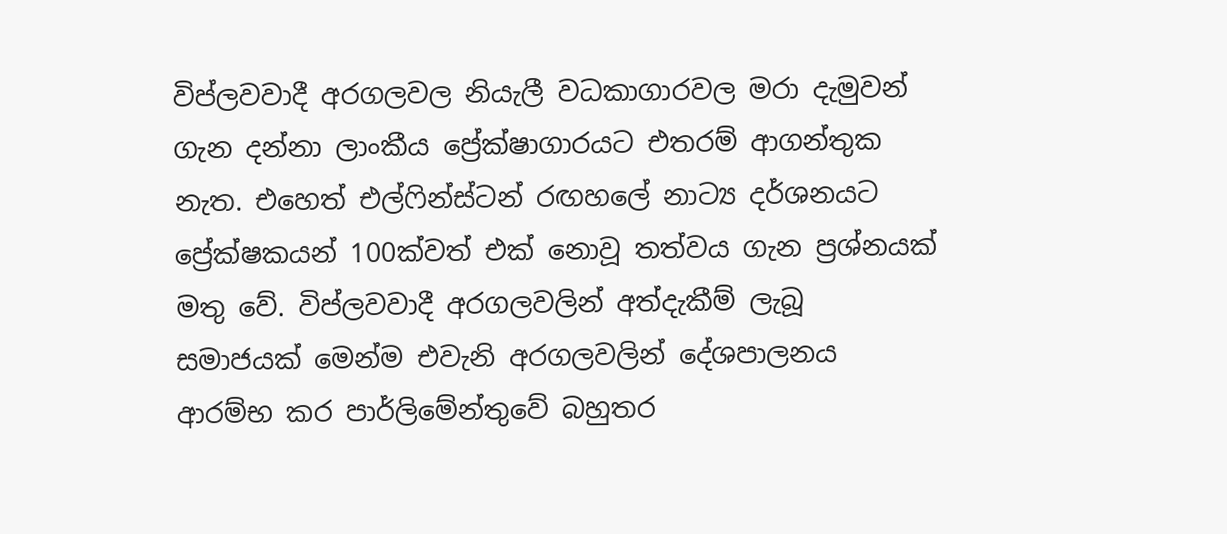විප්ලවවාදී අරගලවල නියැලී වධකාගාරවල මරා දැමුවන් ගැන දන්නා ලාංකීය ප්‍රේක්ෂාගාරයට එතරම් ආගන්තුක නැත. එහෙත් එල්ෆින්ස්ටන් රඟහලේ නාට්‍ය දර්ශනයට ප්‍රේක්ෂකයන් 100ක්වත් එක් නොවූ තත්වය ගැන ප්‍රශ්නයක් මතු වේ. විප්ලවවාදී අරගලවලින් අත්දැකීම් ලැබූ සමාජයක් මෙන්ම එවැනි අරගලවලින් දේශපාලනය ආරම්භ කර පාර්ලිමේන්තුවේ බහුතර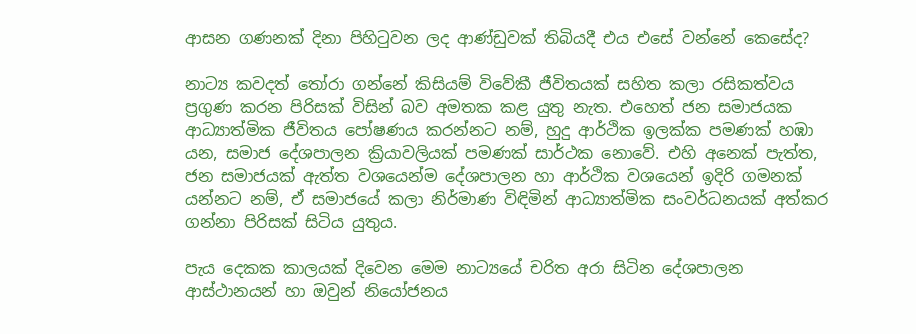ආසන ගණනක් දිනා පිහිටුවන ලද ආණ්ඩුවක් තිබියදී එය එසේ වන්නේ කෙසේද?

නාට්‍ය කවදත් තෝරා ගන්නේ කිසියම් විවේකී ජීවිතයක් සහිත කලා රසිකත්වය ප්‍රගුණ කරන පිරිසක් විසින් බව අමතක කළ යුතු නැත. එහෙත් ජන සමාජයක ආධ්‍යාත්මික ජීවිතය පෝෂණය කරන්නට නම්, හුදු ආර්ථික ඉලක්ක පමණක් හඹා යන, සමාජ දේශපාලන ක්‍රියාවලියක් පමණක් සාර්ථක නොවේ. එහි අනෙක් පැත්ත, ජන සමාජයක් ඇත්ත වශයෙන්ම දේශපාලන හා ආර්ථික වශයෙන් ඉදිරි ගමනක් යන්නට නම්, ඒ සමාජයේ කලා නිර්මාණ විඳිමින් ආධ්‍යාත්මික සංවර්ධනයක් අත්කර ගන්නා පිරිසක් සිටිය යුතුය.

පැය දෙකක කාලයක් දිවෙන මෙම නාට්‍යයේ චරිත අරා සිටින දේශපාලන ආස්ථානයන් හා ඔවුන් නියෝජනය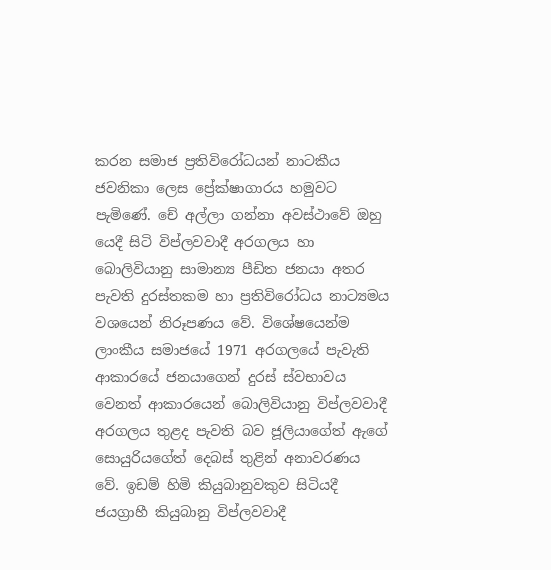කරන සමාජ ප්‍රතිවිරෝධයන් නාටකීය ජවනිකා ලෙස ප්‍රේක්ෂාගාරය හමුවට පැමිණේ. චේ අල්ලා ගන්නා අවස්ථාවේ ඔහු යෙදී සිටි විප්ලවවාදී අරගලය හා බොලිවියානු සාමාන්‍ය පීඩිත ජනයා අතර පැවති දුරස්තකම හා ප්‍රතිවිරෝධය නාට්‍යමය වශයෙන් නිරූපණය වේ. විශේෂයෙන්ම ලාංකීය සමාජයේ 1971 අරගලයේ පැවැති ආකාරයේ ජනයාගෙන් දුරස් ස්වභාවය වෙනත් ආකාරයෙන් බොලිවියානු විප්ලවවාදී අරගලය තුළද පැවති බව ජූලියාගේත් ඇගේ සොයුරියගේත් දෙබස් තුළින් අනාවරණය වේ. ඉඩම් හිමි කියුබානුවකුව සිටියදී ජයග්‍රාහී කියුබානු විප්ලවවාදී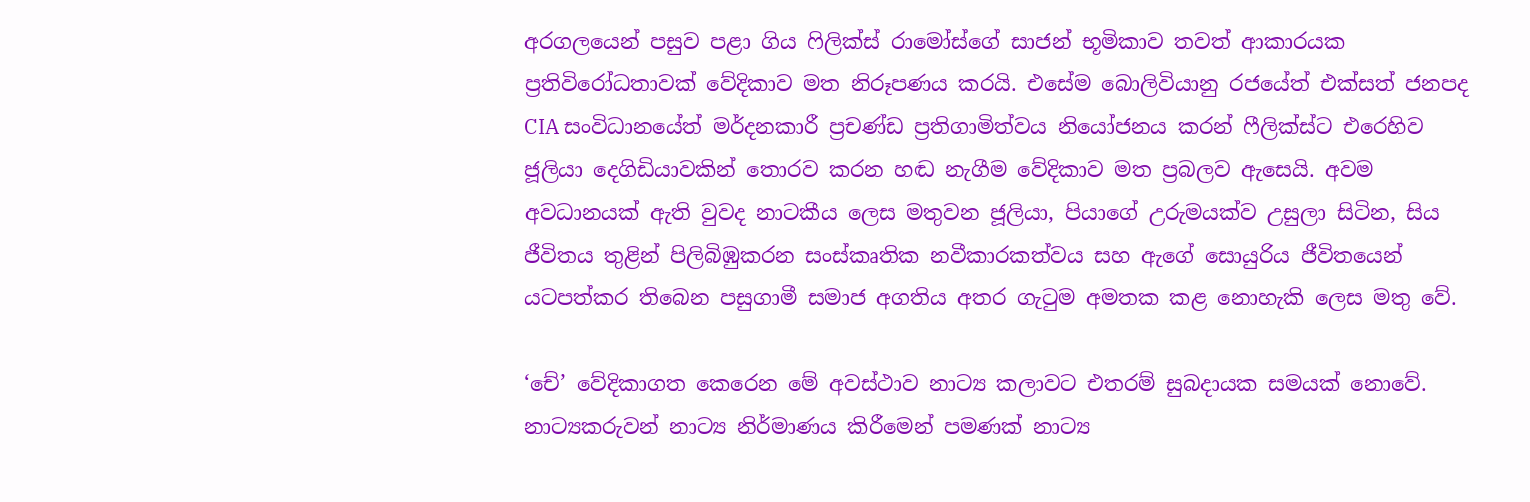අරගලයෙන් පසුව පළා ගිය ෆිලික්ස් රාමෝස්ගේ සාජන් භූමිකාව තවත් ආකාරයක ප්‍රතිවිරෝධතාවක් වේදිකාව මත නිරූපණය කරයි. එසේම බොලිවියානු රජයේත් එක්සත් ජනපද CIA සංවිධානයේත් මර්දනකාරී ප්‍රචණ්ඩ ප්‍රතිගාමිත්වය නියෝජනය කරන් ෆීලික්ස්ට එරෙහිව ජූලියා දෙගිඩියාවකින් තොරව කරන හඬ නැගීම වේදිකාව මත ප්‍රබලව ඇසෙයි. අවම අවධානයක් ඇති වුවද නාටකීය ලෙස මතුවන ජූලියා, පියාගේ උරුමයක්ව උසුලා සිටින, සිය ජීවිතය තුළින් පිලිබිඹුකරන සංස්කෘතික නවීකාරකත්වය සහ ඇගේ සොයුරිය ජීවිතයෙන් යටපත්කර තිබෙන පසුගාමී සමාජ අගතිය අතර ගැටුම අමතක කළ නොහැකි ලෙස මතු වේ.

‘චේ’ වේදිකාගත කෙරෙන මේ අවස්ථාව නාට්‍ය කලාවට එතරම් සුබදායක සමයක් නොවේ. නාට්‍යකරුවන් නාට්‍ය නිර්මාණය කිරීමෙන් පමණක් නාට්‍ය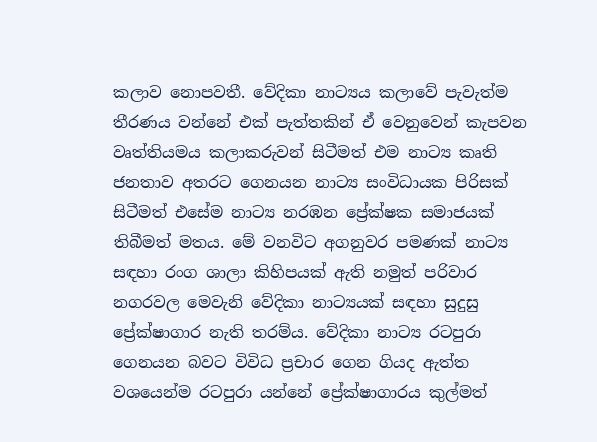කලාව නොපවතී. වේදිකා නාට්‍යය කලාවේ පැවැත්ම තීරණය වන්නේ එක් පැත්තකින් ඒ වෙනුවෙන් කැපවන වෘත්තියමය කලාකරුවන් සිටීමත් එම නාට්‍ය කෘති ජනතාව අතරට ගෙනයන නාට්‍ය සංවිධායක පිරිසක් සිටීමත් එසේම නාට්‍ය නරඹන ප්‍රේක්ෂක සමාජයක් තිබීමත් මතය. මේ වනවිට අගනුවර පමණක් නාට්‍ය සඳහා රංග ශාලා කිහිපයක් ඇති නමුත් පරිවාර නගරවල මෙවැනි වේදිකා නාට්‍යයක් සඳහා සුදුසු ප්‍රේක්ෂාගාර නැති තරම්ය. වේදිකා නාට්‍ය රටපුරා ගෙනයන බවට විවිධ ප්‍රචාර ගෙන ගියද ඇත්ත වශයෙන්ම රටපුරා යන්නේ ප්‍රේක්ෂාගාරය කුල්මත්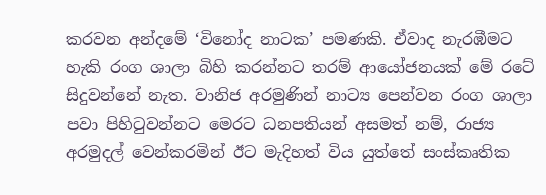කරවන අන්දමේ ‘විනෝද නාටක’ පමණකි. ඒවාද නැරඹීමට හැකි රංග ශාලා බිහි කරන්නට තරම් ආයෝජනයක් මේ රටේ සිදුවන්නේ නැත. වානිජ අරමුණින් නාට්‍ය පෙන්වන රංග ශාලා පවා පිහිටුවන්නට මෙරට ධනපතියන් අසමත් නම්, රාජ්‍ය අරමුදල් වෙන්කරමින් ඊට මැදිහත් විය යුත්තේ සංස්කෘතික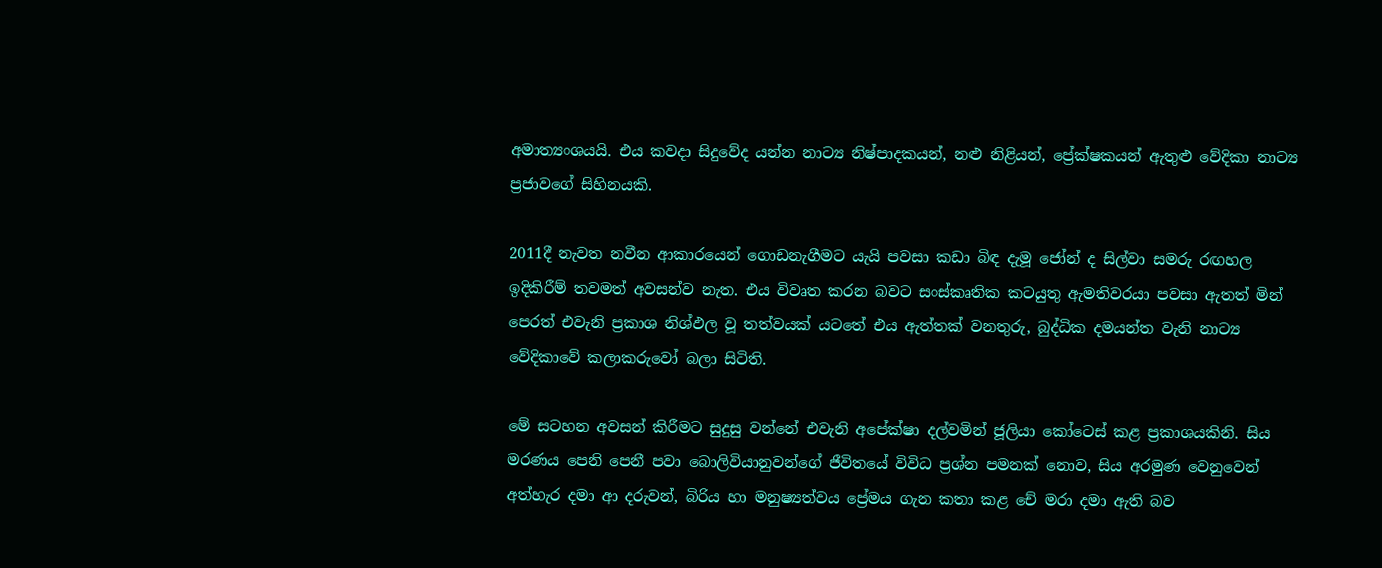අමාත්‍යංශයයි. එය කවදා සිදුවේද යන්න නාට්‍ය නිෂ්පාදකයන්, නළු නිළියන්, ප්‍රේක්ෂකයන් ඇතුළු වේදිකා නාට්‍ය ප්‍රජාවගේ සිහිනයකි.

2011දී නැවත නවීන ආකාරයෙන් ගොඩනැගීමට යැයි පවසා කඩා බිඳ දැමූ ජෝන් ද සිල්වා සමරු රඟහල ඉදිකිරීම් තවමත් අවසන්ව නැත. එය විවෘත කරන බවට සංස්කෘතික කටයුතු ඇමතිවරයා පවසා ඇතත් මින් පෙරත් එවැනි ප්‍රකාශ නිශ්ඵල වූ තත්වයක් යටතේ එය ඇත්තක් වනතුරු, බුද්ධික දමයන්ත වැනි නාට්‍ය වේදිකාවේ කලාකරුවෝ බලා සිටිති.

මේ සටහන අවසන් කිරීමට සුදුසු වන්නේ එවැනි අපේක්ෂා දල්වමින් ජූලියා කෝටෙස් කළ ප්‍රකාශයකිනි. සිය මරණය පෙනි පෙනී පවා බොලිවියානුවන්ගේ ජීවිතයේ විවිධ ප්‍රශ්න පමනක් නොව, සිය අරමුණ වෙනුවෙන් අත්හැර දමා ආ දරුවන්, බිරිය හා මනුෂ්‍යත්වය ප්‍රේමය ගැන කතා කළ චේ මරා දමා ඇති බව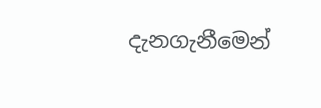දැනගැනීමෙන්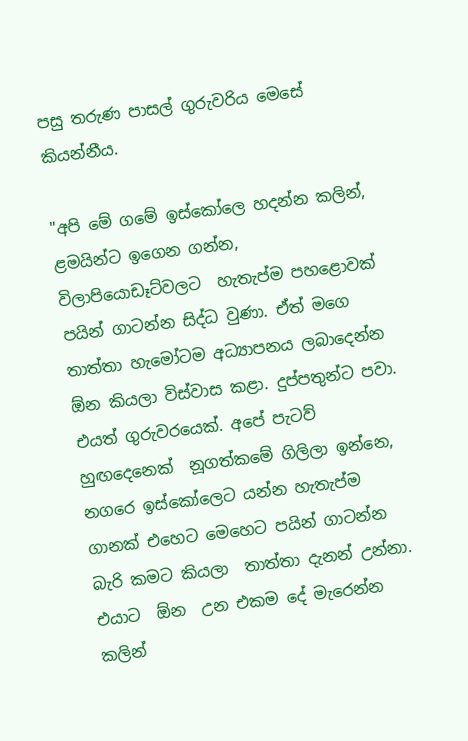පසු තරුණ පාසල් ගුරුවරිය මෙසේ කියන්නීය.

"අපි මේ ගමේ ඉස්කෝලෙ හදන්න කලින්, ළමයින්ට ඉගෙන ගන්න, විලාපියොඩෑට්වලට  හැතැප්ම පහළොවක් පයින් ගාටන්න සිද්ධ වුණා. ඒත් මගෙ තාත්තා හැමෝටම අධ්‍යාපනය ලබාදෙන්න  ඕන කියලා විස්වාස කළා. දුප්පතුන්ට පවා. එයත් ගුරුවරයෙක්. අපේ පැටව් හුඟදෙනෙක්  නූගත්කමේ ගිලිලා ඉන්නෙ, නගරෙ ඉස්කෝලෙට යන්න හැතැප්ම ගානක් එහෙට මෙහෙට පයින් ගාටන්න බැරි කමට කියලා  තාත්තා දැනන් උන්නා. එයාට  ඕන  උන එකම දේ මැරෙන්න කලින්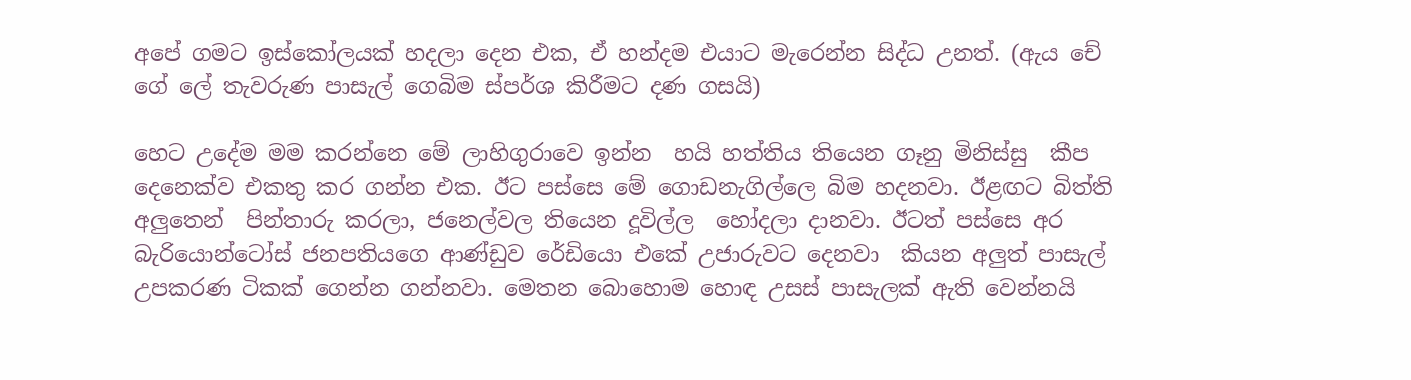අපේ ගමට ඉස්කෝලයක් හදලා දෙන එක, ඒ හන්දම එයාට මැරෙන්න සිද්ධ උනත්. (ඇය චේ ගේ ලේ තැවරුණ පාසැල් ගෙබිම ස්පර්ශ කිරීමට දණ ගසයි)

හෙට උදේම මම කරන්නෙ මේ ලාහිගුරාවෙ ඉන්න  හයි හත්තිය තියෙන ගෑනු මිනිස්සු  කීප දෙනෙක්ව එකතු කර ගන්න එක. ඊට පස්සෙ මේ ගොඩනැගිල්ලෙ බිම හදනවා. ඊළඟට බිත්ති අලුතෙන්  පින්තාරු කරලා, ජනෙල්වල තියෙන දූවිල්ල  හෝදලා දානවා. ඊටත් පස්සෙ අර බැරියොන්ටෝස් ජනපතියගෙ ආණ්ඩුව රේඩියො එකේ උජාරුවට දෙනවා  කියන අලුත් පාසැල් උපකරණ ටිකක් ගෙන්න ගන්නවා. මෙතන බොහොම හොඳ උසස් පාසැලක් ඇති වෙන්නයි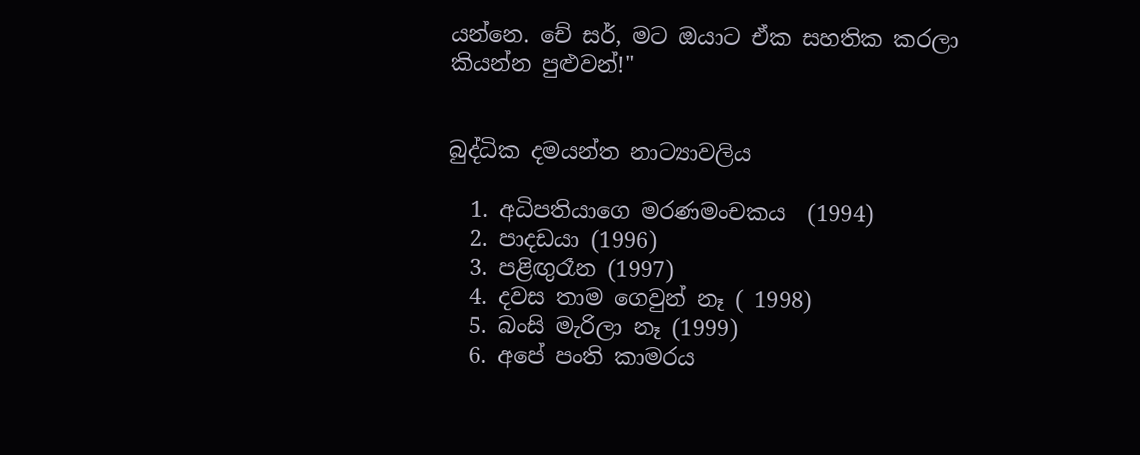යන්නෙ. චේ සර්, මට ඔයාට ඒක සහතික කරලා කියන්න පුළුවන්!"


බුද්ධික දමයන්ත නාට්‍යාවලිය

  1. අධිපතියාගෙ මරණමංචකය  (1994)
  2. පාදඩයා (1996)
  3. පළිඟුරෑන (1997)
  4. දවස තාම ගෙවුන් නෑ ( 1998)
  5. බංසි මැරිලා නෑ (1999)
  6. අපේ පංති කාමරය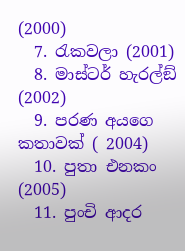(2000)
  7. රැකවලා (2001)
  8. මාස්ටර් හැරල්ඞ් (2002)
  9. පරණ අයගෙ කතාවක් ( 2004)
  10. පුතා එනකං (2005)
  11. පුංචි ආදර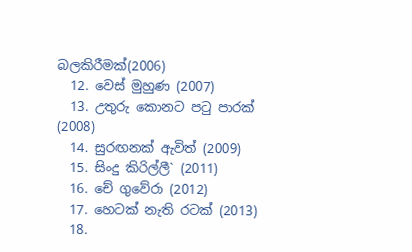බලකිරීමක්(2006)
  12. වෙස් මුහුණ (2007)
  13. උතුරු කොනට පටු පාරක් (2008)
  14. සුරඟනක් ඇවිත් (2009)
  15. සිංදු කිරිල්ලී` (2011)
  16. චේ ගුවේරා (2012)
  17. හෙටක් නැති රටක් (2013)
  18.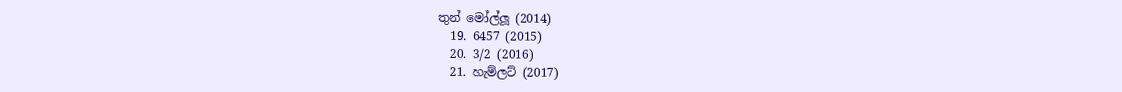තුන් මෝල්ලූ (2014)
  19. 6457 (2015)
  20. 3/2 (2016)
  21. හැම්ලට් (2017)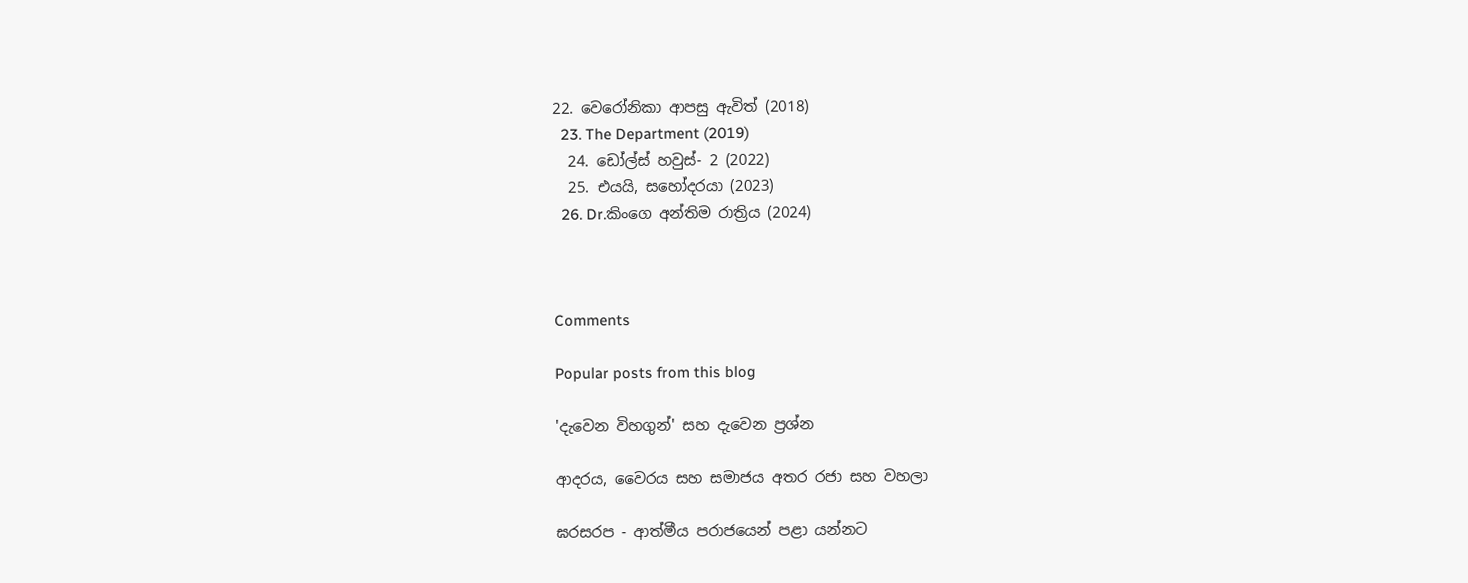22. වෙරෝනිකා ආපසු ඇවිත් (2018)
  23. The Department (2019)
  24. ඩෝල්ස් හවුස්- 2 (2022)
  25. එයයි, සහෝදරයා (2023)
  26. Dr.කිංගෙ අන්තිම රාත්‍රිය (2024)



Comments

Popular posts from this blog

'දැවෙන විහගුන්' සහ දැවෙන ප්‍රශ්න

ආදරය, වෛරය සහ සමාජය අතර රජා සහ වහලා

ඝරසරප - ආත්මීය පරාජයෙන් පළා යන්නට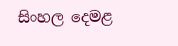සිංහල දෙමළ